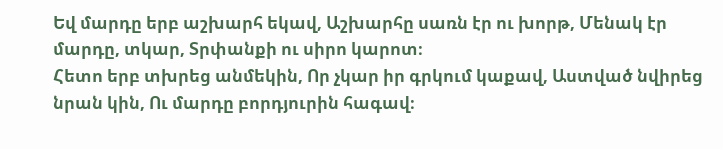Եվ մարդը երբ աշխարհ եկավ, Աշխարհը սառն էր ու խորթ, Մենակ էր մարդը, տկար, Տրփանքի ու սիրո կարոտ։
Հետո երբ տխրեց անմեկին, Որ չկար իր գրկում կաքավ, Աստված նվիրեց նրան կին, Ու մարդը բորդյուրին հագավ։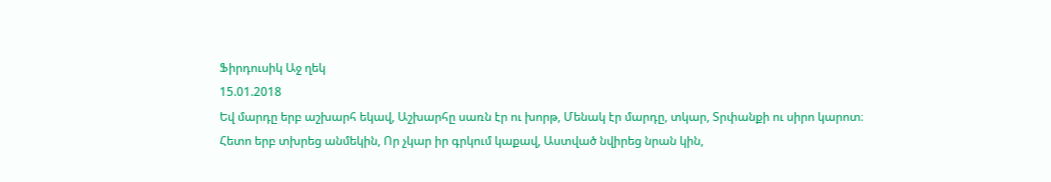Ֆիրդուսիկ Աջ ղեկ
15.01.2018
Եվ մարդը երբ աշխարհ եկավ, Աշխարհը սառն էր ու խորթ, Մենակ էր մարդը, տկար, Տրփանքի ու սիրո կարոտ։
Հետո երբ տխրեց անմեկին, Որ չկար իր գրկում կաքավ, Աստված նվիրեց նրան կին,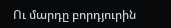Ու մարդը բորդյուրին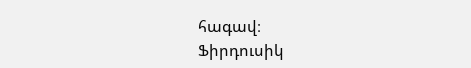հագավ։
Ֆիրդուսիկ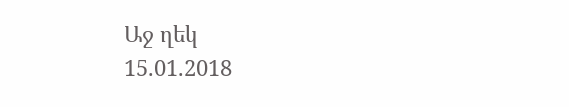Աջ ղեկ
15.01.2018